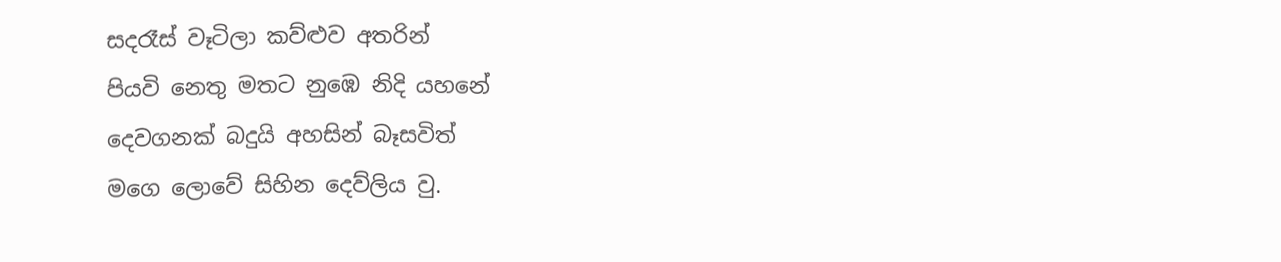සදරෑස් වෑටිලා කව්ළුව අතරින්
පියවි නෙතු මතට නුඹෙ නිදි යහනේ
දෙවගනක් බදුයි අහසින් බෑසවිත්
මගෙ ලොවේ සිහින දෙව්ලිය වු.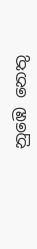නුඹෙ නෙතු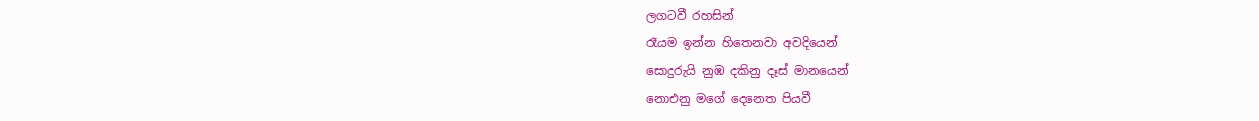ලගටවී රහසින්
රෑයම ඉන්න හිතෙනවා අවදියෙන්
සොදුරුයි නුඹ දකිනු දෑස් මානයෙන්
නොඑනු මගේ දෙනෙත පියවී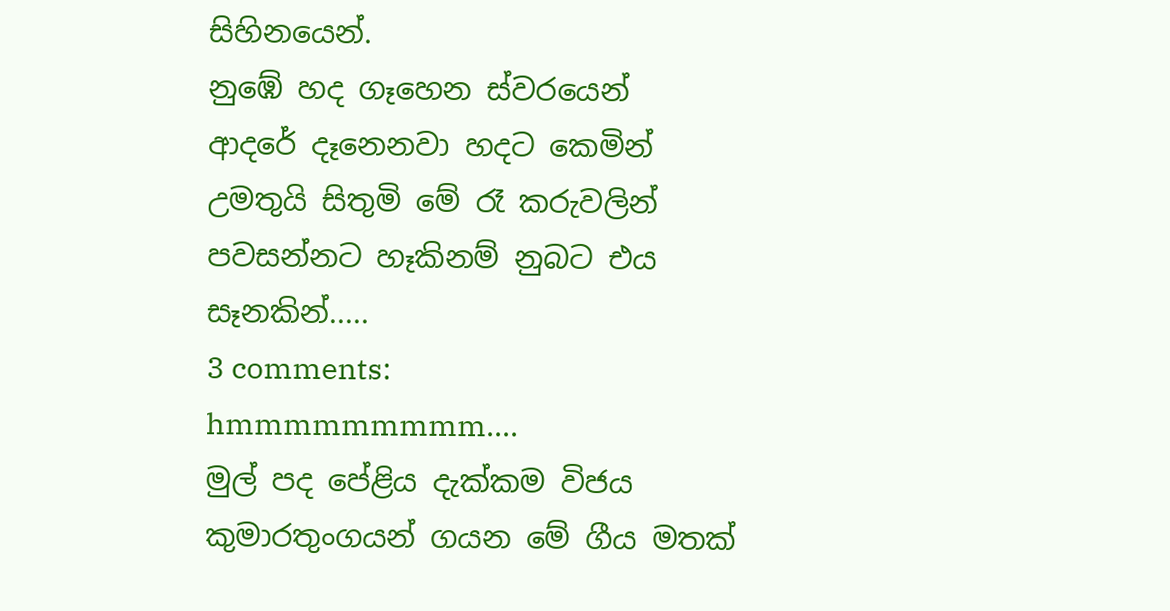සිහිනයෙන්.
නුඹේ හද ගෑහෙන ස්වරයෙන්
ආදරේ දෑනෙනවා හදට කෙමින්
උමතුයි සිතුමි මේ රෑ කරුවලින්
පවසන්නට හෑකිනම් නුබට එය සෑනකින්.....
3 comments:
hmmmmmmmmm....
මුල් පද පේළිය දැක්කම විජය කුමාරතුංගයන් ගයන මේ ගීය මතක්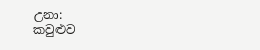උනා:
කවුළුව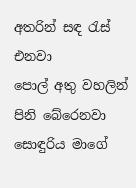අතරින් සඳ රැස් එනවා
පොල් අතු වහලින් පිනි බේරෙනවා
සොඳුරිය මාගේ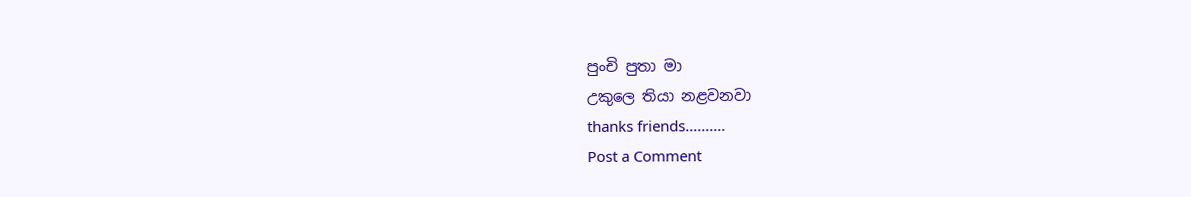පුංචි පුතා මා
උකුලෙ තියා නළවනවා
thanks friends..........
Post a Comment